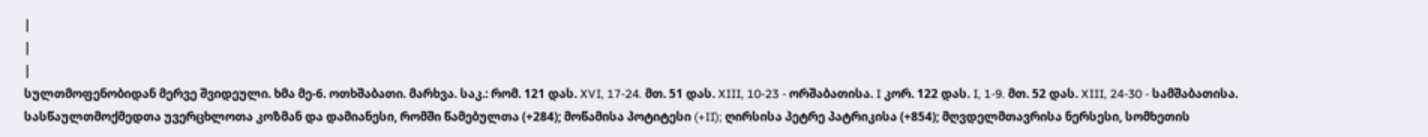|
|
|
სულთმოფენობიდან მერვე შვიდეული. ხმა მე-6. ოთხშაბათი. მარხვა. საკ.: რომ. 121 დას. XVI, 17-24. მთ. 51 დას. XIII, 10-23 - ორშაბათისა. I კორ. 122 დას. I, 1-9. მთ. 52 დას. XIII, 24-30 - სამშაბათისა.
სასწაულთმოქმედთა უვერცხლოთა კოზმან და დამიანესი, რომში წამებულთა (+284); მოწამისა პოტიტესი (+II); ღირსისა პეტრე პატრიკისა (+854); მღვდელმთავრისა ნერსესი, სომხეთის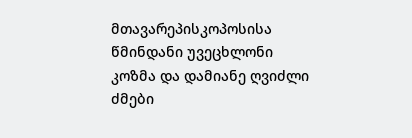მთავარეპისკოპოსისა
წმინდანი უვეცხლონი კოზმა და დამიანე ღვიძლი ძმები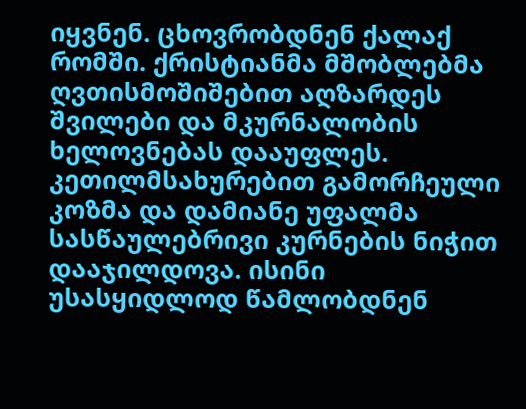იყვნენ. ცხოვრობდნენ ქალაქ რომში. ქრისტიანმა მშობლებმა ღვთისმოშიშებით აღზარდეს შვილები და მკურნალობის ხელოვნებას დააუფლეს. კეთილმსახურებით გამორჩეული კოზმა და დამიანე უფალმა სასწაულებრივი კურნების ნიჭით დააჯილდოვა. ისინი უსასყიდლოდ წამლობდნენ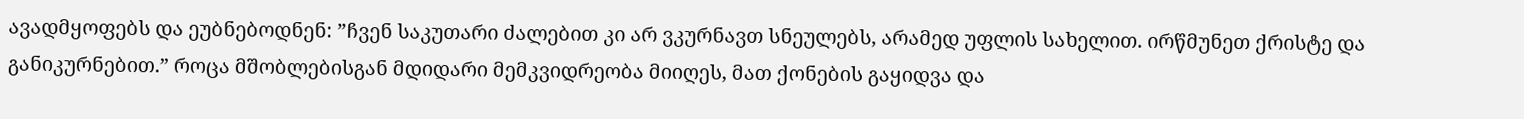ავადმყოფებს და ეუბნებოდნენ: ”ჩვენ საკუთარი ძალებით კი არ ვკურნავთ სნეულებს, არამედ უფლის სახელით. ირწმუნეთ ქრისტე და განიკურნებით.” როცა მშობლებისგან მდიდარი მემკვიდრეობა მიიღეს, მათ ქონების გაყიდვა და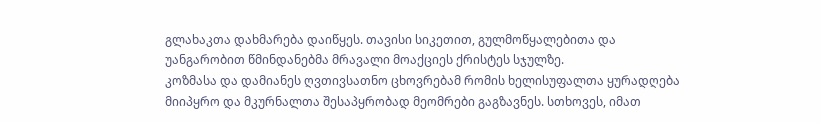გლახაკთა დახმარება დაიწყეს. თავისი სიკეთით, გულმოწყალებითა და უანგარობით წმინდანებმა მრავალი მოაქციეს ქრისტეს სჯულზე.
კოზმასა და დამიანეს ღვთივსათნო ცხოვრებამ რომის ხელისუფალთა ყურადღება მიიპყრო და მკურნალთა შესაპყრობად მეომრები გაგზავნეს. სთხოვეს, იმათ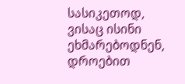სასიკეთოდ, ვისაც ისინი ეხმარებოდნენ, დროებით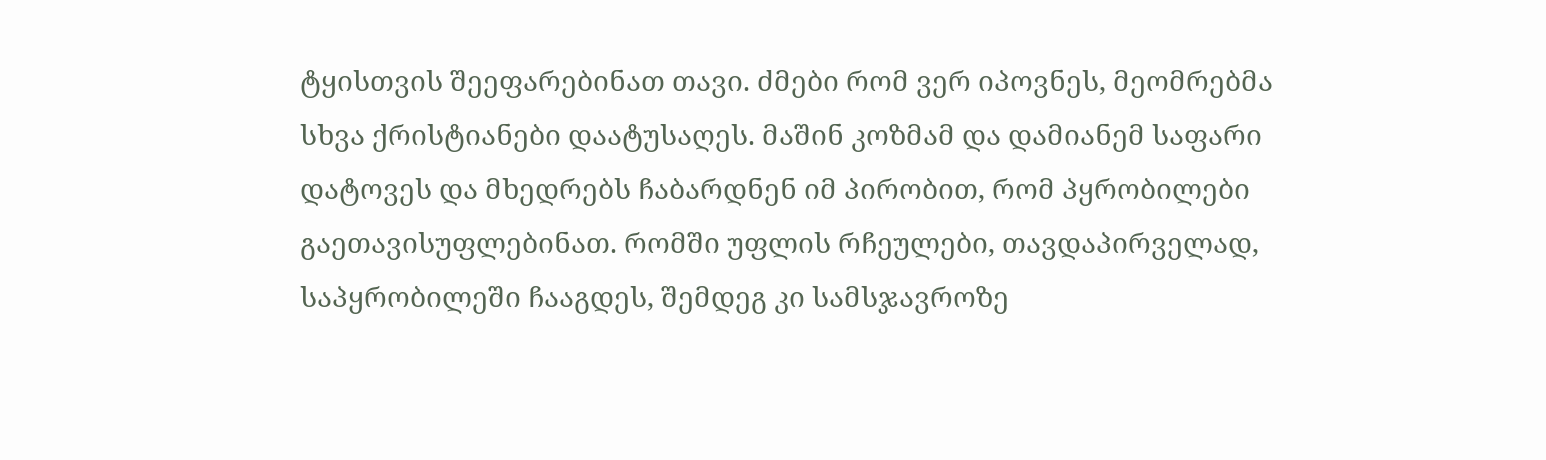ტყისთვის შეეფარებინათ თავი. ძმები რომ ვერ იპოვნეს, მეომრებმა სხვა ქრისტიანები დაატუსაღეს. მაშინ კოზმამ და დამიანემ საფარი დატოვეს და მხედრებს ჩაბარდნენ იმ პირობით, რომ პყრობილები გაეთავისუფლებინათ. რომში უფლის რჩეულები, თავდაპირველად, საპყრობილეში ჩააგდეს, შემდეგ კი სამსჯავროზე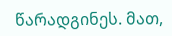წარადგინეს. მათ,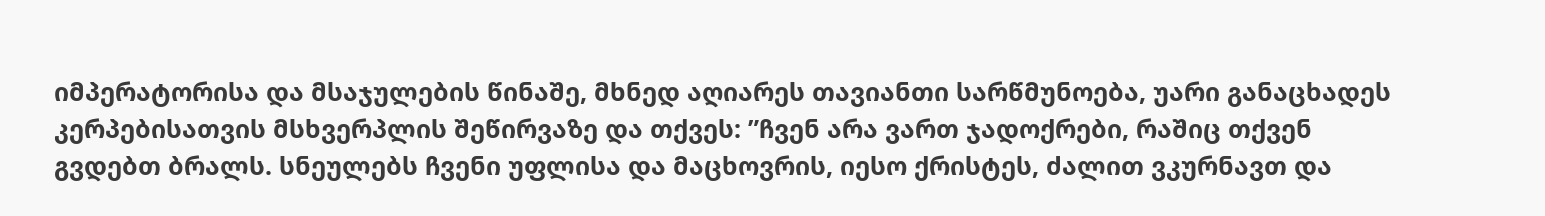იმპერატორისა და მსაჯულების წინაშე, მხნედ აღიარეს თავიანთი სარწმუნოება, უარი განაცხადეს კერპებისათვის მსხვერპლის შეწირვაზე და თქვეს: ”ჩვენ არა ვართ ჯადოქრები, რაშიც თქვენ გვდებთ ბრალს. სნეულებს ჩვენი უფლისა და მაცხოვრის, იესო ქრისტეს, ძალით ვკურნავთ და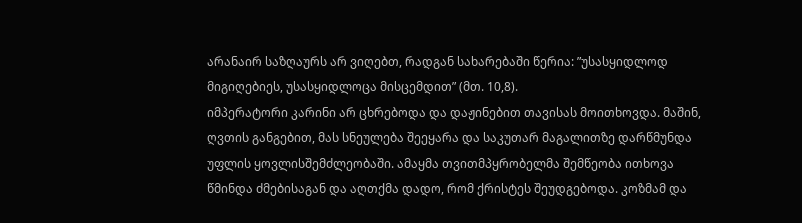არანაირ საზღაურს არ ვიღებთ, რადგან სახარებაში წერია: ”უსასყიდლოდ მიგიღებიეს, უსასყიდლოცა მისცემდით” (მთ. 10,8).
იმპერატორი კარინი არ ცხრებოდა და დაჟინებით თავისას მოითხოვდა. მაშინ, ღვთის განგებით, მას სნეულება შეეყარა და საკუთარ მაგალითზე დარწმუნდა უფლის ყოვლისშემძლეობაში. ამაყმა თვითმპყრობელმა შემწეობა ითხოვა წმინდა ძმებისაგან და აღთქმა დადო, რომ ქრისტეს შეუდგებოდა. კოზმამ და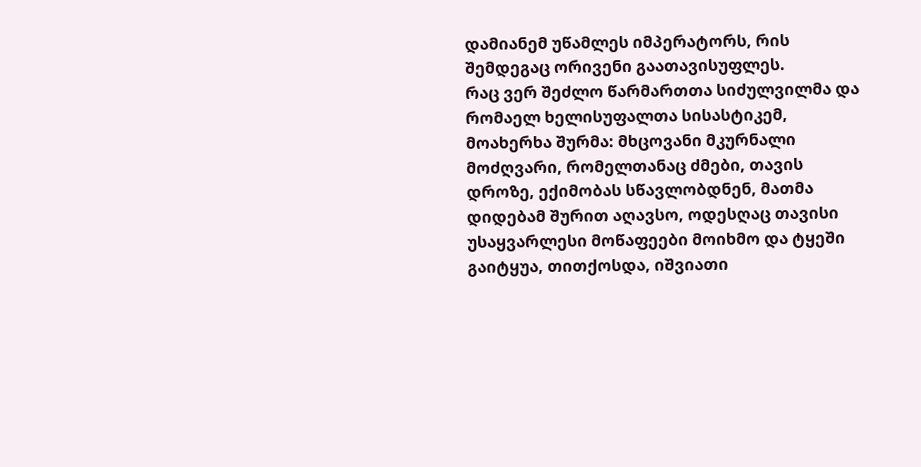დამიანემ უწამლეს იმპერატორს, რის შემდეგაც ორივენი გაათავისუფლეს.
რაც ვერ შეძლო წარმართთა სიძულვილმა და რომაელ ხელისუფალთა სისასტიკემ, მოახერხა შურმა: მხცოვანი მკურნალი მოძღვარი, რომელთანაც ძმები, თავის დროზე, ექიმობას სწავლობდნენ, მათმა დიდებამ შურით აღავსო, ოდესღაც თავისი უსაყვარლესი მოწაფეები მოიხმო და ტყეში გაიტყუა, თითქოსდა, იშვიათი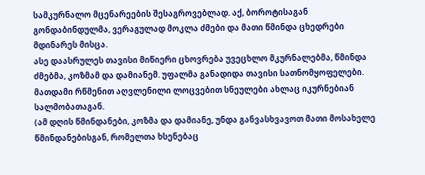სამკურნალო მცენარეების შესაგროვებლად. აქ, ბოროტისაგან გონდაბინდულმა, ვერაგულად მოკლა ძმები და მათი წმინდა ცხედრები მდინარეს მისცა.
ასე დაასრულეს თავისი მიწიერი ცხოვრება უვეცხლო მკურნალებმა, წმინდა ძმებმა, კოზმამ და დამიანემ. უფალმა განადიდა თავისი სათნომყოფელები. მათდამი რწმენით აღვლენილი ლოცვებით სნეულები ახლაც იკურნებიან სალმობათაგან.
(ამ დღის წმინდანები, კოზმა და დამიანე, უნდა განვასხვავოთ მათი მოსახელე წმინდანებისგან, რომელთა ხსენებაც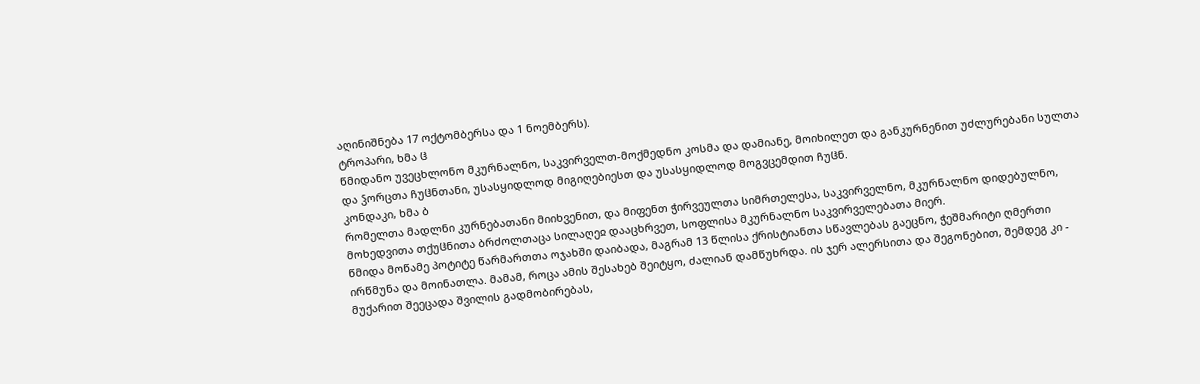აღინიშნება 17 ოქტომბერსა და 1 ნოემბერს).
ტროპარი, ხმა ჱ
წმიდანო უვეცხლონო მკურნალნო, საკვირველთ-მოქმედნო კოსმა და დამიანე, მოიხილეთ და განკურნენით უძლურებანი სულთა და ჴორცთა ჩუჱნთანი, უსასყიდლოდ მიგიღებიესთ და უსასყიდლოდ მოგვცემდით ჩუჱნ.
კონდაკი, ხმა ბ
რომელთა მადლნი კურნებათანი მიიხვენით, და მიფენთ ჭირვეულთა სიმრთელესა, საკვირველნო, მკურნალნო დიდებულნო, მოხედვითა თქუჱნითა ბრძოლთაცა სილაღეჲ დააცხრვეთ, სოფლისა მკურნალნო საკვირველებათა მიერ.
წმიდა მოწამე პოტიტე წარმართთა ოჯახში დაიბადა, მაგრამ 13 წლისა ქრისტიანთა სწავლებას გაეცნო, ჭეშმარიტი ღმერთი ირწმუნა და მოინათლა. მამამ, როცა ამის შესახებ შეიტყო, ძალიან დამწუხრდა. ის ჯერ ალერსითა და შეგონებით, შემდეგ კი - მუქარით შეეცადა შვილის გადმობირებას,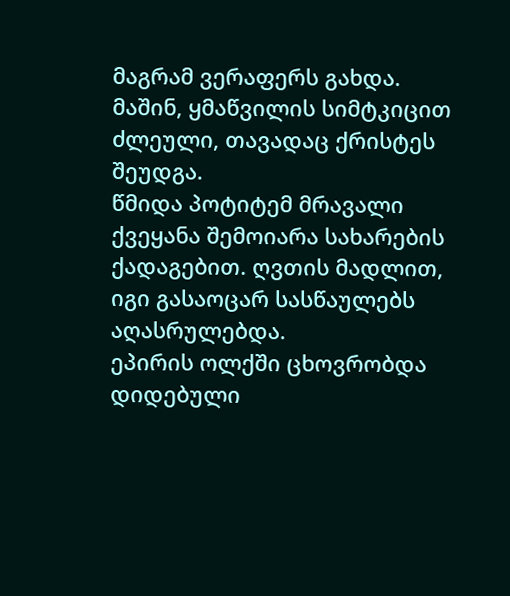მაგრამ ვერაფერს გახდა. მაშინ, ყმაწვილის სიმტკიცით ძლეული, თავადაც ქრისტეს შეუდგა.
წმიდა პოტიტემ მრავალი ქვეყანა შემოიარა სახარების ქადაგებით. ღვთის მადლით, იგი გასაოცარ სასწაულებს აღასრულებდა.
ეპირის ოლქში ცხოვრობდა დიდებული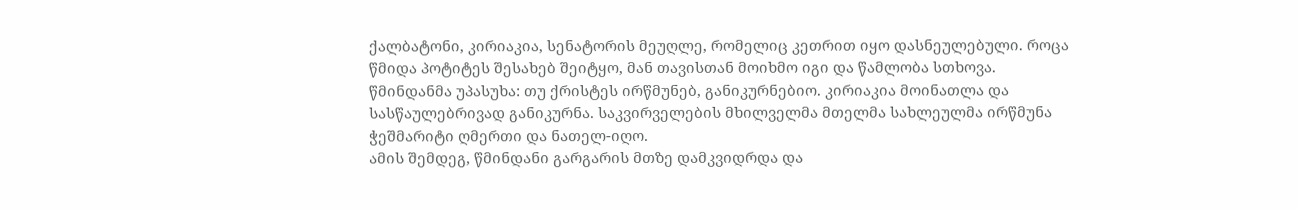ქალბატონი, კირიაკია, სენატორის მეუღლე, რომელიც კეთრით იყო დასნეულებული. როცა წმიდა პოტიტეს შესახებ შეიტყო, მან თავისთან მოიხმო იგი და წამლობა სთხოვა. წმინდანმა უპასუხა: თუ ქრისტეს ირწმუნებ, განიკურნებიო. კირიაკია მოინათლა და სასწაულებრივად განიკურნა. საკვირველების მხილველმა მთელმა სახლეულმა ირწმუნა ჭეშმარიტი ღმერთი და ნათელ-იღო.
ამის შემდეგ, წმინდანი გარგარის მთზე დამკვიდრდა და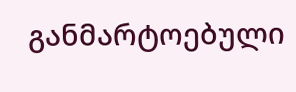განმარტოებული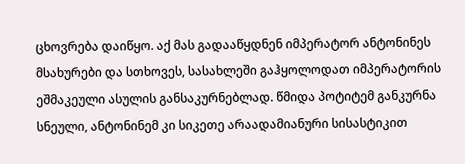ცხოვრება დაიწყო. აქ მას გადააწყდნენ იმპერატორ ანტონინეს მსახურები და სთხოვეს, სასახლეში გაჰყოლოდათ იმპერატორის ეშმაკეული ასულის განსაკურნებლად. წმიდა პოტიტემ განკურნა სნეული, ანტონინემ კი სიკეთე არაადამიანური სისასტიკით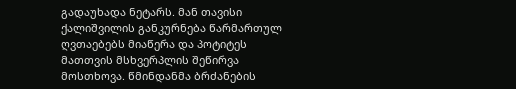გადაუხადა ნეტარს. მან თავისი ქალიშვილის განკურნება წარმართულ ღვთაებებს მიაწერა და პოტიტეს მათთვის მსხვერპლის შეწირვა მოსთხოვა. წმინდანმა ბრძანების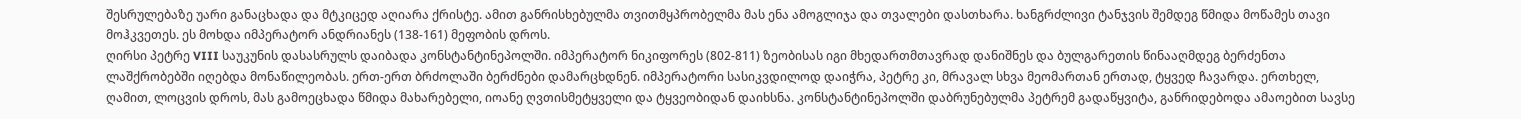შესრულებაზე უარი განაცხადა და მტკიცედ აღიარა ქრისტე. ამით განრისხებულმა თვითმყპრობელმა მას ენა ამოგლიჯა და თვალები დასთხარა. ხანგრძლივი ტანჯვის შემდეგ წმიდა მოწამეს თავი მოჰკვეთეს. ეს მოხდა იმპერატორ ანდრიანეს (138-161) მეფობის დროს.
ღირსი პეტრე VIII საუკუნის დასასრულს დაიბადა კონსტანტინეპოლში. იმპერატორ ნიკიფორეს (802-811) ზეობისას იგი მხედართმთავრად დანიშნეს და ბულგარეთის წინააღმდეგ ბერძენთა ლაშქრობებში იღებდა მონაწილეობას. ერთ-ერთ ბრძოლაში ბერძნები დამარცხდნენ. იმპერატორი სასიკვდილოდ დაიჭრა, პეტრე კი, მრავალ სხვა მეომართან ერთად, ტყვედ ჩავარდა. ერთხელ, ღამით, ლოცვის დროს, მას გამოეცხადა წმიდა მახარებელი, იოანე ღვთისმეტყველი და ტყვეობიდან დაიხსნა. კონსტანტინეპოლში დაბრუნებულმა პეტრემ გადაწყვიტა, განრიდებოდა ამაოებით სავსე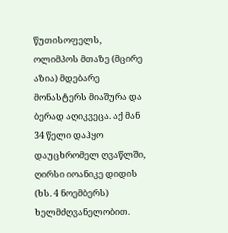წუთისოფელს, ოლიმპოს მთაზე (მცირე აზია) მდებარე მონასტერს მიაშურა და ბერად აღიკვეცა. აქ მან 34 წელი დაჰყო დაუცხრომელ ღვაწლში, ღირსი იოანიკე დიდის (ხს. 4 ნოემბერს) ხელმძღვანელობით.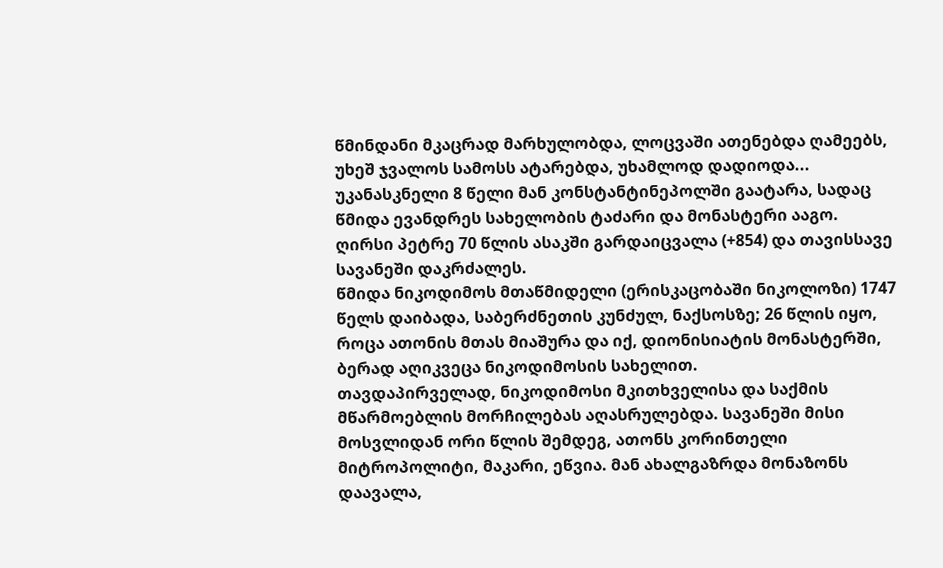წმინდანი მკაცრად მარხულობდა, ლოცვაში ათენებდა ღამეებს, უხეშ ჯვალოს სამოსს ატარებდა, უხამლოდ დადიოდა... უკანასკნელი 8 წელი მან კონსტანტინეპოლში გაატარა, სადაც წმიდა ევანდრეს სახელობის ტაძარი და მონასტერი ააგო.
ღირსი პეტრე 70 წლის ასაკში გარდაიცვალა (+854) და თავისსავე სავანეში დაკრძალეს.
წმიდა ნიკოდიმოს მთაწმიდელი (ერისკაცობაში ნიკოლოზი) 1747 წელს დაიბადა, საბერძნეთის კუნძულ, ნაქსოსზე; 26 წლის იყო, როცა ათონის მთას მიაშურა და იქ, დიონისიატის მონასტერში, ბერად აღიკვეცა ნიკოდიმოსის სახელით.
თავდაპირველად, ნიკოდიმოსი მკითხველისა და საქმის მწარმოებლის მორჩილებას აღასრულებდა. სავანეში მისი მოსვლიდან ორი წლის შემდეგ, ათონს კორინთელი მიტროპოლიტი, მაკარი, ეწვია. მან ახალგაზრდა მონაზონს დაავალა,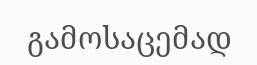გამოსაცემად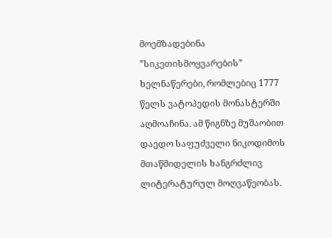მოემზადებინა ”სიკეთისმოყვარების” ხელნაწერები, რომლებიც 1777 წელს ვატოპედის მონასტერში აღმოაჩინა. ამ წიგნზე მუშაობით დაედო საფუძველი ნიკოდიმოს მთაწმიდელის ხანგრძლივ ლიტერატურულ მოღვაწეობას.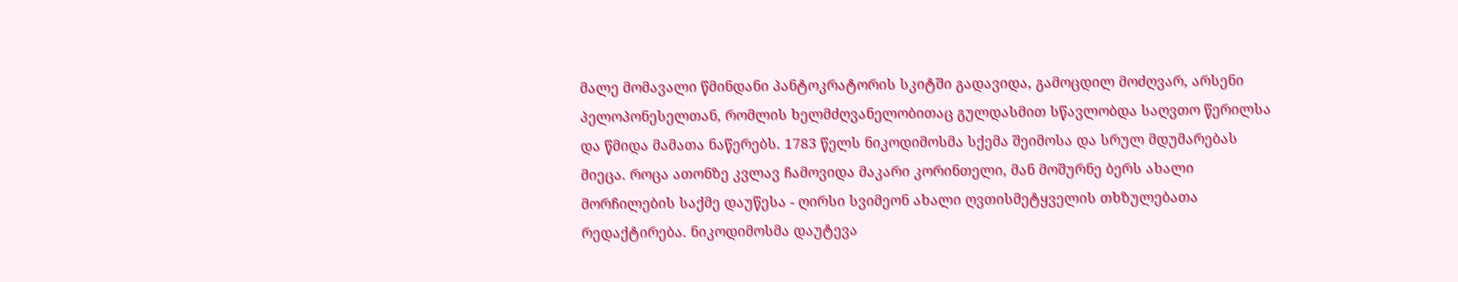მალე მომავალი წმინდანი პანტოკრატორის სკიტში გადავიდა, გამოცდილ მოძღვარ, არსენი პელოპონესელთან, რომლის ხელმძღვანელობითაც გულდასმით სწავლობდა საღვთო წერილსა და წმიდა მამათა ნაწერებს. 1783 წელს ნიკოდიმოსმა სქემა შეიმოსა და სრულ მდუმარებას მიეცა. როცა ათონზე კვლავ ჩამოვიდა მაკარი კორინთელი, მან მოშურნე ბერს ახალი მორჩილების საქმე დაუწესა - ღირსი სვიმეონ ახალი ღვთისმეტყველის თხზულებათა რედაქტირება. ნიკოდიმოსმა დაუტევა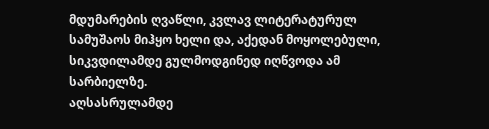მდუმარების ღვაწლი, კვლავ ლიტერატურულ სამუშაოს მიჰყო ხელი და, აქედან მოყოლებული, სიკვდილამდე გულმოდგინედ იღწვოდა ამ სარბიელზე.
აღსასრულამდე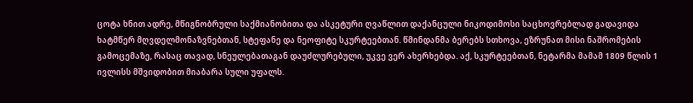ცოტა ხნით ადრე, მწიგნობრული საქმიანობითა და ასკეტური ღვაწლით დაქანცული ნიკოდიმოსი საცხოვრებლად გადავიდა ხატმწერ მღვდელმონაზვნებთან, სტეფანე და ნეოფიტე სკურტეებთან. წმინდანმა ბერებს სთხოვა, ეზრუნათ მისი ნაშრომების გამოცემაზე, რასაც თავად, სნეულებათაგან დაუძლურებული, უკვე ვერ ახერხებდა. აქ, სკურტეებთან, ნეტარმა მამამ 1809 წლის 1 ივლისს მშვიდობით მიაბარა სული უფალს.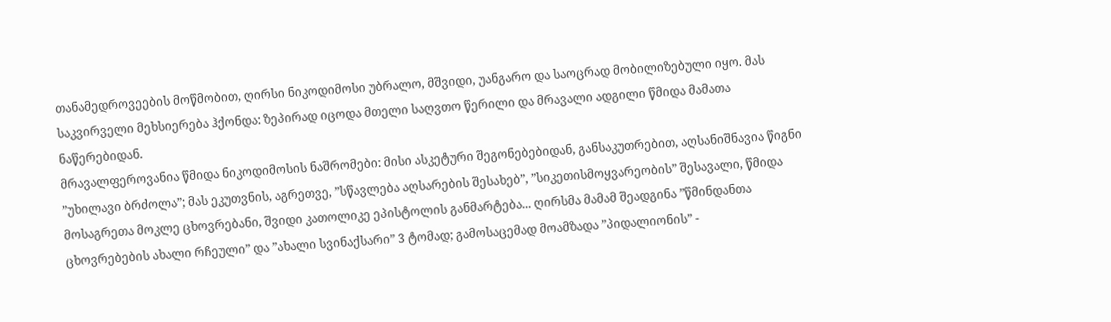თანამედროვეების მოწმობით, ღირსი ნიკოდიმოსი უბრალო, მშვიდი, უანგარო და საოცრად მობილიზებული იყო. მას საკვირველი მეხსიერება ჰქონდა: ზეპირად იცოდა მთელი საღვთო წერილი და მრავალი ადგილი წმიდა მამათა ნაწერებიდან.
მრავალფეროვანია წმიდა ნიკოდიმოსის ნაშრომები: მისი ასკეტური შეგონებებიდან, განსაკუთრებით, აღსანიშნავია წიგნი ”უხილავი ბრძოლა”; მას ეკუთვნის, აგრეთვე, ”სწავლება აღსარების შესახებ”, ”სიკეთისმოყვარეობის” შესავალი, წმიდა მოსაგრეთა მოკლე ცხოვრებანი, შვიდი კათოლიკე ეპისტოლის განმარტება... ღირსმა მამამ შეადგინა ”წმინდანთა ცხოვრებების ახალი რჩეული” და ”ახალი სვინაქსარი” 3 ტომად; გამოსაცემად მოამზადა ”პიდალიონის” -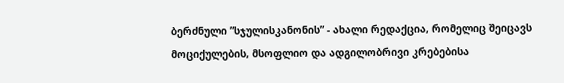ბერძნული ”სჯულისკანონის” - ახალი რედაქცია, რომელიც შეიცავს მოციქულების, მსოფლიო და ადგილობრივი კრებებისა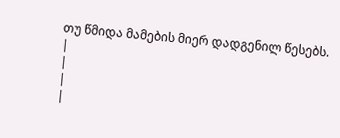თუ წმიდა მამების მიერ დადგენილ წესებს.
|
|
|
|